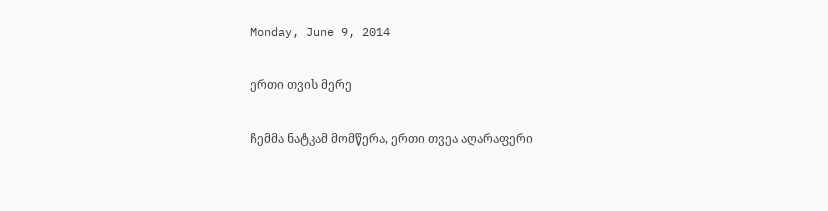Monday, June 9, 2014

ერთი თვის მერე

ჩემმა ნატკამ მომწერა, ერთი თვეა აღარაფერი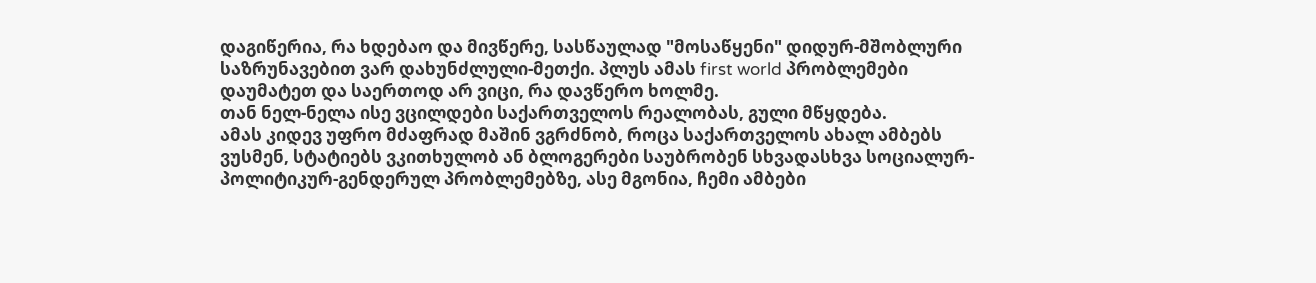დაგიწერია, რა ხდებაო და მივწერე, სასწაულად "მოსაწყენი" დიდურ-მშობლური საზრუნავებით ვარ დახუნძლული-მეთქი. პლუს ამას first world პრობლემები დაუმატეთ და საერთოდ არ ვიცი, რა დავწერო ხოლმე.
თან ნელ-ნელა ისე ვცილდები საქართველოს რეალობას, გული მწყდება.
ამას კიდევ უფრო მძაფრად მაშინ ვგრძნობ, როცა საქართველოს ახალ ამბებს ვუსმენ, სტატიებს ვკითხულობ ან ბლოგერები საუბრობენ სხვადასხვა სოციალურ-პოლიტიკურ-გენდერულ პრობლემებზე, ასე მგონია, ჩემი ამბები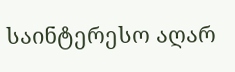საინტერესო აღარ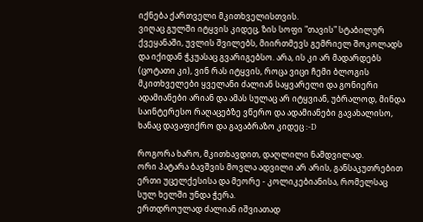იქნება ქართველი მკითხველისთვის.
ვიღაც გულში იტყვის კიდეც, ზის სოფი "თავის" სტაბილურ ქვეყანაში, უვლის შვილებს, მიირთმევს გემრიელ შოკოლადს და იქიდან ჭკუასაც გვარიგებსო. არა, ის კი არ მადარდებს (ცოტათი კი), ვინ რას იტყვის, როცა ვიცი ჩემი ბლოგის მკითხველები ყველანი ძალიან საყვარელი და გონიერი ადამიანები არიან და ამას სულაც არ იტყვიან, უბრალოდ, მინდა საინტერესო რაღაცებზე ვწერო და ადამიანები გავახალისო, ხანაც დავაფიქრო და გავაბრაზო კიდეც :-D

როგორა ხარო, მკითხავდით, დაღლილი ნამდვილად.
ორი პატარა ბავშვის მოვლა ადვილი არ არის, განსაკუთრებით ერთი უცელქესისა და მეორე - კოლიკებიანისა, რომელსაც სულ ხელში უნდა ჭერა.
ერთდროულად ძალიან იშვიათად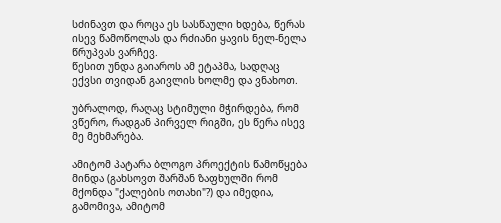სძინავთ და როცა ეს სასწაული ხდება, წერას ისევ წამოწოლას და რძიანი ყავის ნელ-ნელა წრუპვას ვარჩევ.
წესით უნდა გაიაროს ამ ეტაპმა, სადღაც ექვსი თვიდან გაივლის ხოლმე და ვნახოთ.

უბრალოდ, რაღაც სტიმული მჭირდება, რომ ვწერო, რადგან პირველ რიგში, ეს წერა ისევ მე მეხმარება.

ამიტომ პატარა ბლოგო პროექტის წამოწყება მინდა (გახსოვთ შარშან ზაფხულში რომ მქონდა "ქალების ოთახი"?) და იმედია, გამომივა, ამიტომ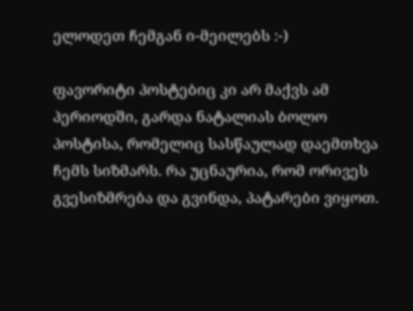ელოდეთ ჩემგან ი-მეილებს :-)

ფავორიტი პოსტებიც კი არ მაქვს ამ პერიოდში, გარდა ნატალიას ბოლო პოსტისა, რომელიც სასწაულად დაემთხვა ჩემს სიზმარს. რა უცნაურია, რომ ორივეს გვესიზმრება და გვინდა, პატარები ვიყოთ.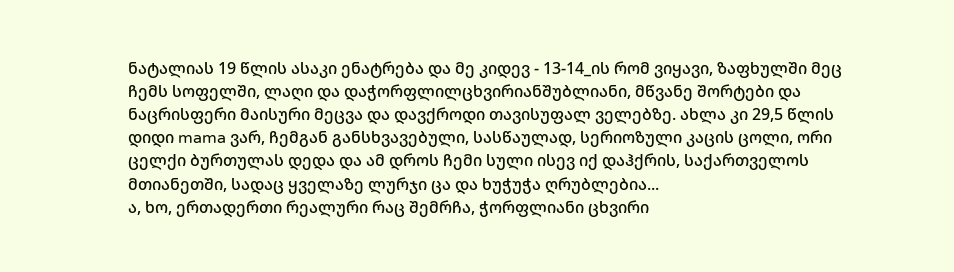ნატალიას 19 წლის ასაკი ენატრება და მე კიდევ - 13-14_ის რომ ვიყავი, ზაფხულში მეც ჩემს სოფელში, ლაღი და დაჭორფლილცხვირიანშუბლიანი, მწვანე შორტები და ნაცრისფერი მაისური მეცვა და დავქროდი თავისუფალ ველებზე. ახლა კი 29,5 წლის დიდი mama ვარ, ჩემგან განსხვავებული, სასწაულად, სერიოზული კაცის ცოლი, ორი ცელქი ბურთულას დედა და ამ დროს ჩემი სული ისევ იქ დაჰქრის, საქართველოს მთიანეთში, სადაც ყველაზე ლურჯი ცა და ხუჭუჭა ღრუბლებია...
ა, ხო, ერთადერთი რეალური რაც შემრჩა, ჭორფლიანი ცხვირი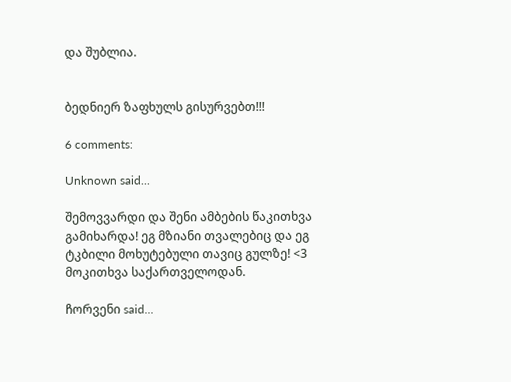და შუბლია.


ბედნიერ ზაფხულს გისურვებთ!!!

6 comments:

Unknown said...

შემოვვარდი და შენი ამბების წაკითხვა გამიხარდა! ეგ მზიანი თვალებიც და ეგ ტკბილი მოხუტებული თავიც გულზე! <3 მოკითხვა საქართველოდან.

ჩორვენი said...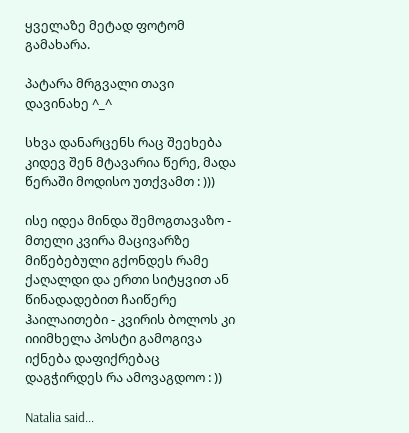ყველაზე მეტად ფოტომ გამახარა.

პატარა მრგვალი თავი დავინახე ^_^

სხვა დანარცენს რაც შეეხება კიდევ შენ მტავარია წერე, მადა წერაში მოდისო უთქვამთ : )))

ისე იდეა მინდა შემოგთავაზო - მთელი კვირა მაცივარზე მიწებებული გქონდეს რამე ქაღალდი და ერთი სიტყვით ან წინადადებით ჩაიწერე ჰაილაითები - კვირის ბოლოს კი იიიმხელა პოსტი გამოგივა იქნება დაფიქრებაც დაგჭირდეს რა ამოვაგდოო : ))

Natalia said...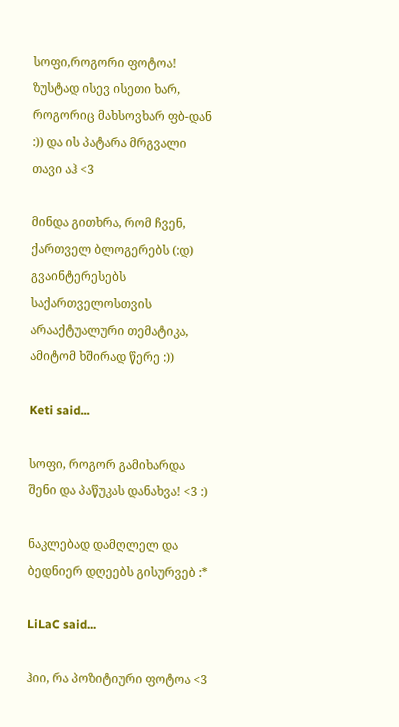სოფი,როგორი ფოტოა! ზუსტად ისევ ისეთი ხარ, როგორიც მახსოვხარ ფბ-დან :)) და ის პატარა მრგვალი თავი აჰ <3

მინდა გითხრა, რომ ჩვენ, ქართველ ბლოგერებს (:დ) გვაინტერესებს საქართველოსთვის არააქტუალური თემატიკა, ამიტომ ხშირად წერე :))

Keti said...

სოფი, როგორ გამიხარდა შენი და პაწუკას დანახვა! <3 :)

ნაკლებად დამღლელ და ბედნიერ დღეებს გისურვებ :*

LiLaC said...

ჰიი, რა პოზიტიური ფოტოა <3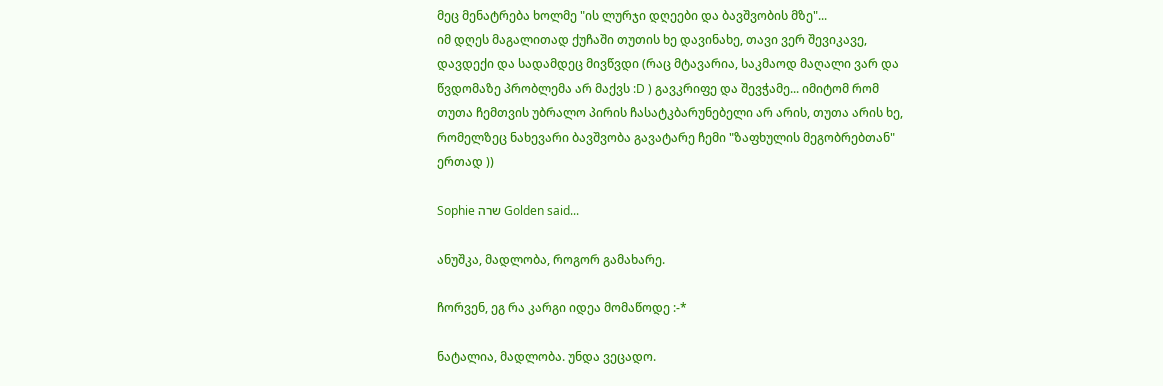მეც მენატრება ხოლმე "ის ლურჯი დღეები და ბავშვობის მზე"...
იმ დღეს მაგალითად ქუჩაში თუთის ხე დავინახე, თავი ვერ შევიკავე, დავდექი და სადამდეც მივწვდი (რაც მტავარია, საკმაოდ მაღალი ვარ და წვდომაზე პრობლემა არ მაქვს :D ) გავკრიფე და შევჭამე... იმიტომ რომ თუთა ჩემთვის უბრალო პირის ჩასატკბარუნებელი არ არის, თუთა არის ხე, რომელზეც ნახევარი ბავშვობა გავატარე ჩემი "ზაფხულის მეგობრებთან" ერთად ))

Sophie שרה Golden said...

ანუშკა, მადლობა, როგორ გამახარე.

ჩორვენ, ეგ რა კარგი იდეა მომაწოდე :-*

ნატალია, მადლობა. უნდა ვეცადო.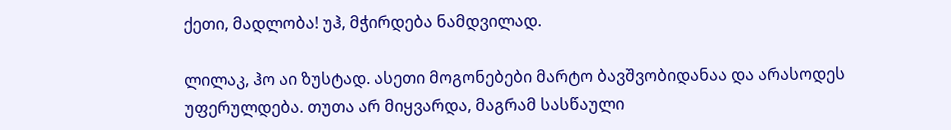ქეთი, მადლობა! უჰ, მჭირდება ნამდვილად.

ლილაკ, ჰო აი ზუსტად. ასეთი მოგონებები მარტო ბავშვობიდანაა და არასოდეს უფერულდება. თუთა არ მიყვარდა, მაგრამ სასწაული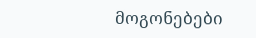მოგონებები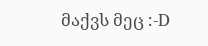მაქვს მეც :-D